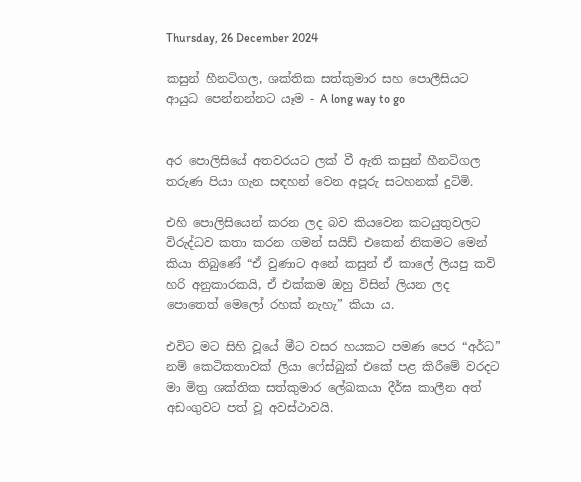Thursday, 26 December 2024

කසුන් හීනටිගල, ශක්තික සත්කුමාර සහ පොලීසියට ආයුධ පෙන්නන්නට යෑම - A long way to go


අර පොලිසියේ අතවරයට ලක් වී ඇති කසුන් හීනටිගල තරුණ පියා ගැන සඳහන් වෙන අපූරු සටහනක් දුටිමි.

එහි පොලිසියෙන් කරන ලද බව කියවෙන කටයුතුවලට විරුද්ධව කතා කරන ගමන් සයිඩ් එකෙන් නිකමට මෙන් කියා තිබුණේ “ඒ වුණාට අනේ කසුන් ඒ කාලේ ලියපු කවි හරි අනුකාරකයි, ඒ එක්කම ඔහු විසින් ලියන ලද පොතෙත් මෙලෝ රහක් නැහැ” කියා ය.

එවිට මට සිහි වූයේ මීට වසර හයකට පමණ පෙර “අර්ධ” නම් කෙටිකතාවක් ලියා ෆේස්බුක් එකේ පළ කිරීමේ වරදට මා මිත්‍ර ශක්තික සත්කුමාර ලේඛකයා දීර්ඝ කාලීන අත් අඩංගුවට පත් වූ අවස්ථාවයි.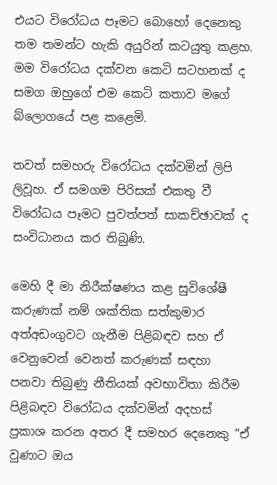එයට විරෝධය පෑමට බොහෝ දෙනෙකු තම තමන්ට හැකි අයුරින් කටයුතු කළහ. මම විරෝධය දක්වන කෙටි සටහනක් ද සමග ඔහුගේ එම කෙටි කතාව මගේ බ්ලොගයේ පළ කළෙමි.

තවත් සමහරු විරෝධය දක්වමින් ලිපි ලිවූහ. ඒ සමගම පිරිසක් එකතු වී විරෝධය පෑමට පුවත්පත් සාකච්ඡාවක් ද සංවිධානය කර තිබුණි.

මෙහි දී මා නිරීක්ෂණය කළ සුවිශේෂී කරුණක් නම් ශක්තික සත්කුමාර අත්අඩංගුවට ගැනීම පිළිබඳව සහ ඒ වෙනුවෙන් වෙනත් කරුණක් සඳහා පනවා තිබුණු නීතියක් අවභාවිතා කිරීම පිළිබඳව විරෝධය දක්වමින් අදහස් ප්‍රකාශ කරන අතර දී සමහර දෙනෙකු “ඒ වුණාට ඔය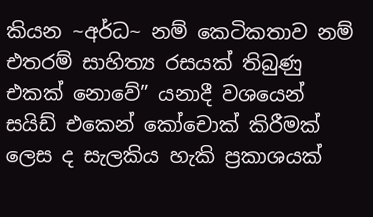කියන ~අර්ධ~ නම් කෙටිකතාව නම් එතරම් සාහිත්‍ය රසයක් තිබුණු එකක් නොවේ” යනාදී වශයෙන් සයිඩ් එකෙන් කෝචොක් කිරීමක් ලෙස ද සැලකිය හැකි ප්‍රකාශයක්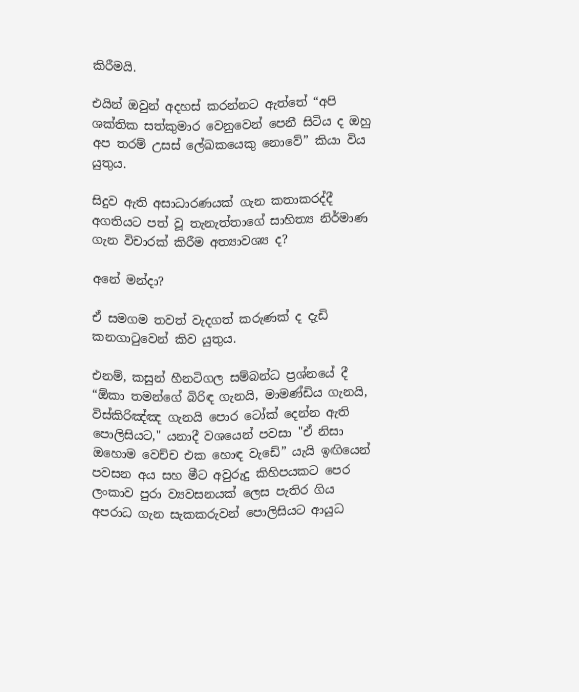කිරීමයි.

එයින් ඔවුන් අදහස් කරන්නට ඇත්තේ “අපි ශක්තික සත්කුමාර වෙනුවෙන් පෙනී සිටිය ද ඔහු අප තරම් උසස් ලේඛකයෙකු නොවේ” කියා විය යුතුය.

සිදුව ඇති අසාධාරණයක් ගැන කතාකරද්දී අගතියට පත් වූ තැනැත්තාගේ සාහිත්‍ය නිර්මාණ ගැන විචාරක් කිරීම අත්‍යාවශ්‍ය ද?

අනේ මන්දා?

ඒ සමගම තවත් වැදගත් කරුණක් ද දැඩි කනගාටුවෙන් කිව යුතුය.

එනම්, කසුන් හීනටිගල සම්බන්ධ ප්‍රශ්නයේ දී “ඕකා තමන්ගේ බිරිඳ ගැනයි, මාමණ්ඩිය ගැනයි, විස්කිරිඤ්ඤ ගැනයි පොර ටෝක් දෙන්න ඇති පොලිසියට," යනාදී වශයෙන් පවසා "ඒ නිසා ඔහොම වෙච්ච එක හොඳ වැඩේ” යැයි ඉඟියෙන් පවසන අය සහ මීට අවුරුදු කිහිපයකට පෙර ලංකාව පුරා ව්‍යවසනයක් ලෙස පැතිර ගිය අපරාධ ගැන සැකකරුවන් පොලිසියට ආයුධ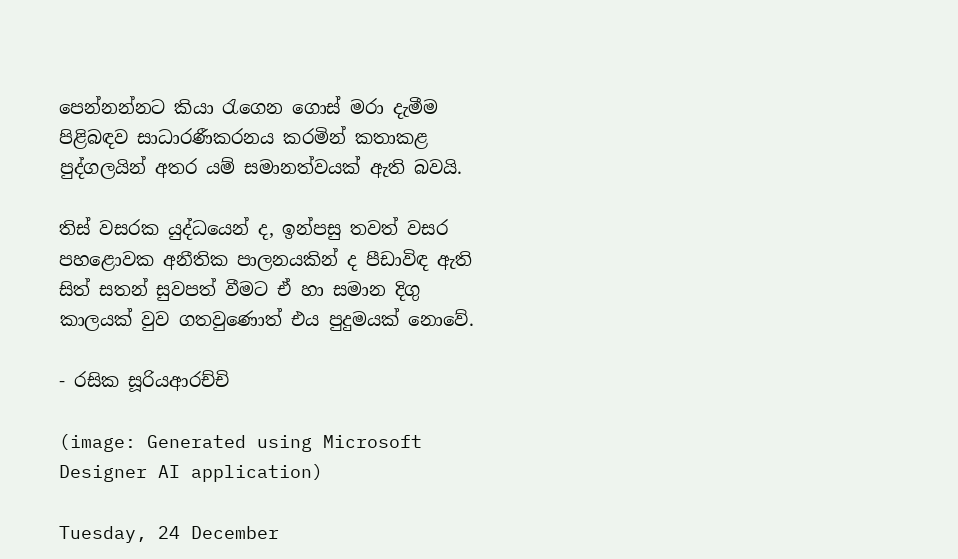පෙන්නන්නට කියා රැගෙන ගොස් මරා දැමීම පිළිබඳව සාධාරණීකරනය කරමින් කතාකළ පුද්ගලයින් අතර යම් සමානත්වයක් ඇති බවයි.

තිස් වසරක යුද්ධයෙන් ද, ඉන්පසු තවත් වසර පහළොවක අනීතික පාලනයකින් ද පීඩාවිඳ ඇති සිත් සතන් සුවපත් වීමට ඒ හා සමාන දිගු කාලයක් වුව ගතවුණොත් එය පුදුමයක් නොවේ.

- රසික සූරියආරච්චි

(image: Generated using Microsoft Designer AI application)

Tuesday, 24 December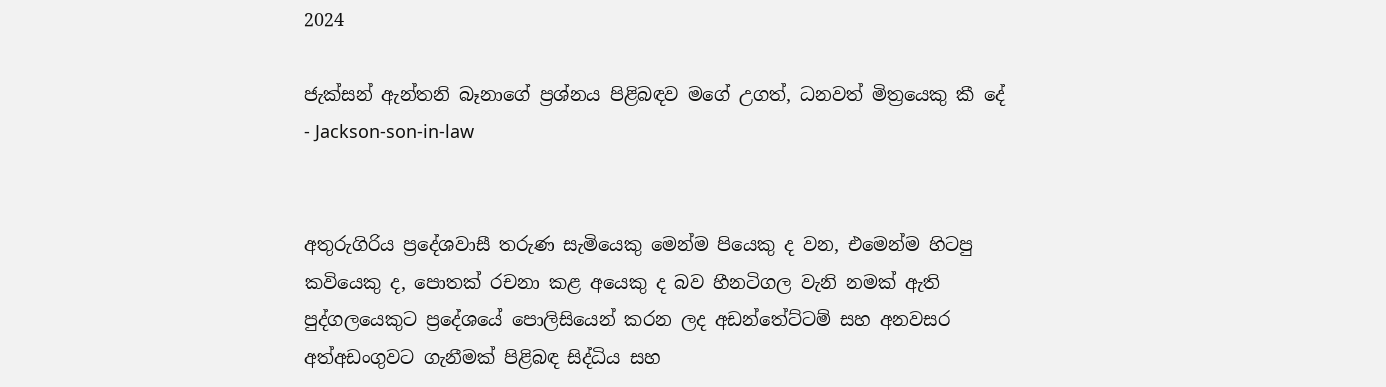2024

ජැක්සන් ඇන්තනි බෑනාගේ ප්‍රශ්නය පිළිබඳව මගේ උගත්, ධනවත් මිත්‍රයෙකු කී දේ - Jackson-son-in-law


අතුරුගිරිය ප්‍රදේශවාසී තරුණ සැමියෙකු මෙන්ම පියෙකු ද වන, එමෙන්ම හිටපු කවියෙකු ද, පොතක් රචනා කළ අයෙකු ද බව හීනටිගල වැනි නමක් ඇති පුද්ගලයෙකුට ප්‍රදේශයේ පොලිසියෙන් කරන ලද අඩන්තේට්ටම් සහ අනවසර අත්අඩංගුවට ගැනීමක් පිළිබඳ සිද්ධිය සහ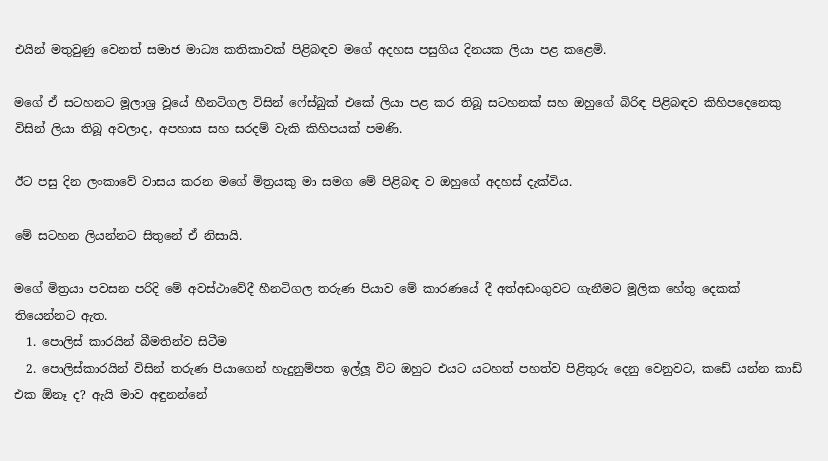එයින් මතුවුණු වෙනත් සමාජ මාධ්‍ය කතිකාවක් පිළිබඳව මගේ අදහස පසුගිය දිනයක ලියා පළ කළෙමි.

මගේ ඒ සටහනට මූලාශ්‍ර වූයේ හීනටිගල විසින් ෆේස්බුක් එකේ ලියා පළ කර තිබූ සටහනක් සහ ඔහුගේ බිරිඳ පිළිබඳව කිහිපදෙනෙකු විසින් ලියා තිබූ අවලාද, අපහාස සහ සරදම් වැකි කිහිපයක් පමණි.

ඊට පසු දින ලංකාවේ වාසය කරන මගේ මිත්‍රයකු මා සමග මේ පිළිබඳ ව ඔහුගේ අදහස් දැක්විය.

මේ සටහන ලියන්නට සිතුනේ ඒ නිසායි.

මගේ මිත්‍රයා පවසන පරිදි මේ අවස්ථාවේදී හීනටිගල තරුණ පියාව මේ කාරණයේ දී අත්අඩංගුවට ගැනීමට මූලික හේතු දෙකක් තියෙන්නට ඇත.
  1. පොලිස් කාරයින් බීමතින්ව සිටීම
  2. පොලිස්කාරයින් විසින් තරුණ පියාගෙන් හැදුනුම්පත ඉල්ලූ විට ඔහුට එයට යටහත් පහත්ව පිළිතුරු දෙනු වෙනුවට, කඩේ යන්න කාඩ් එක ඕනෑ ද? ඇයි මාව අඳුනන්නේ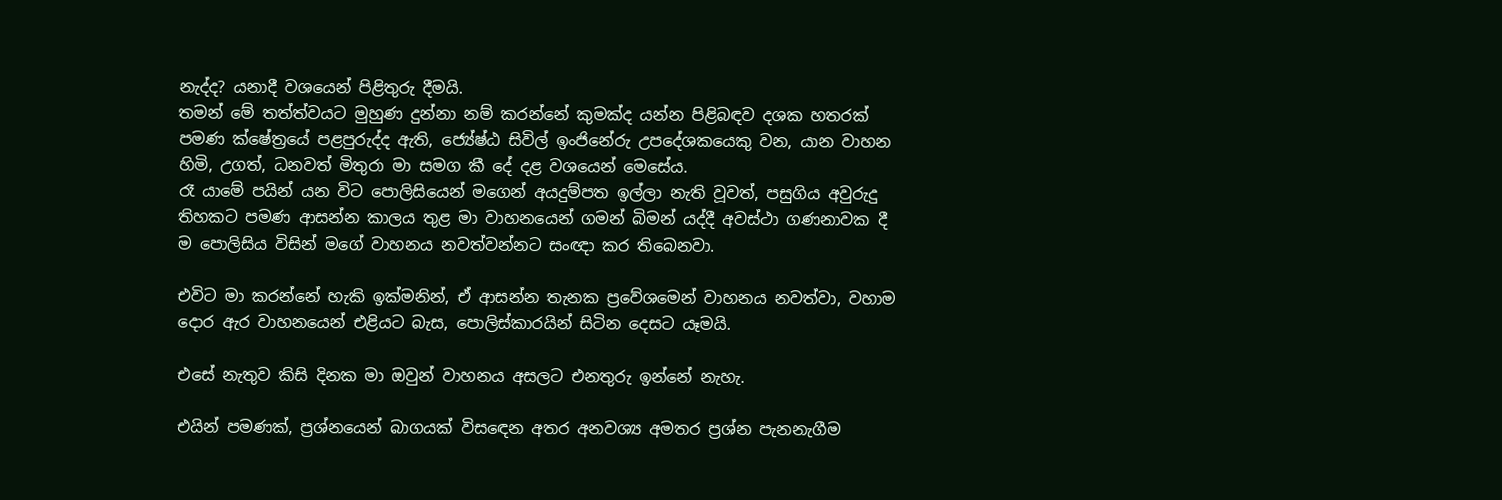නැද්ද? යනාදී වශයෙන් පිළිතුරු දීමයි.
තමන් මේ තත්ත්වයට මුහුණ දුන්නා නම් කරන්නේ කුමක්ද යන්න පිළිබඳව දශක හතරක් පමණ ක්ෂේත්‍රයේ පළපුරුද්ද ඇති, ජ්‍යේෂ්ඨ සිවිල් ඉංජිනේරු උපදේශකයෙකු වන, යාන වාහන හිමි, උගත්, ධනවත් මිතුරා මා සමග කී දේ දළ වශයෙන් මෙසේය.
රෑ යාමේ පයින් යන විට පොලිසියෙන් මගෙන් අයදුම්පත ඉල්ලා නැති වූවත්, පසුගිය අවුරුදු තිහකට පමණ ආසන්න කාලය තුළ මා වාහනයෙන් ගමන් බිමන් යද්දී අවස්ථා ගණනාවක දී ම පොලිසිය විසින් මගේ වාහනය නවත්වන්නට සංඥා කර තිබෙනවා.

එවිට මා කරන්නේ හැකි ඉක්මනින්, ඒ ආසන්න තැනක ප්‍රවේශමෙන් වාහනය නවත්වා, වහාම දොර ඇර වාහනයෙන් එළියට බැස, පොලිස්කාරයින් සිටින දෙසට යෑමයි.

එසේ නැතුව කිසි දිනක මා ඔවුන් වාහනය අසලට එනතුරු ඉන්නේ නැහැ.

එයින් පමණක්, ප්‍රශ්නයෙන් බාගයක් විසඳෙන අතර අනවශ්‍ය අමතර ප්‍රශ්න පැනනැගීම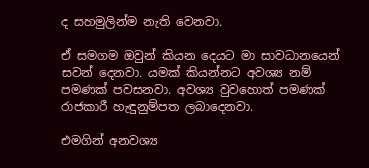ද සහමුලින්ම නැති වෙනවා.

ඒ සමගම ඔවුන් කියන දෙයට මා සාවධානයෙන් සවන් දෙනවා. යමක් කියන්නට අවශ්‍ය නම් පමණක් පවසනවා. අවශ්‍ය වුවහොත් පමණක් රාජකාරී හැඳුනුම්පත ලබාදෙනවා.

එමගින් අනවශ්‍ය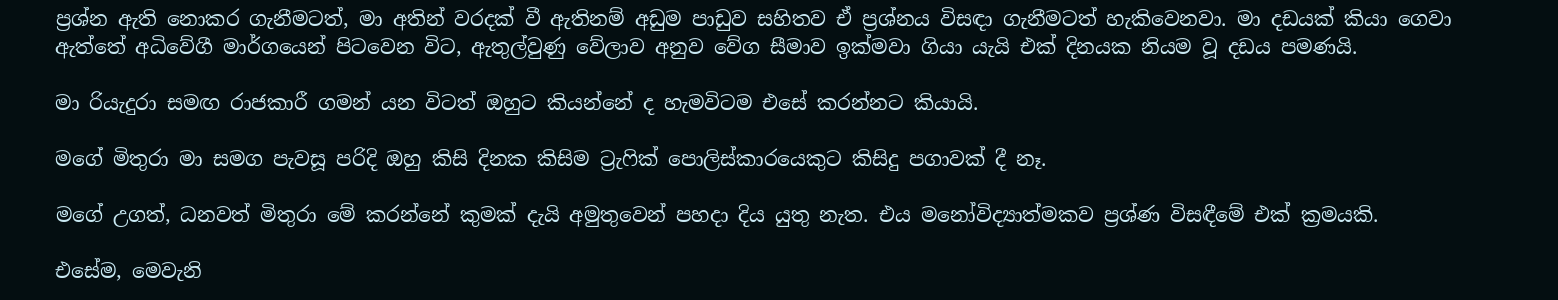ප්‍රශ්න ඇති නොකර ගැනීමටත්, මා අතින් වරදක් වී ඇතිනම් අඩුම පාඩුව සහිතව ඒ ප්‍රශ්නය විසඳා ගැනීමටත් හැකිවෙනවා. මා දඩයක් කියා ගෙවා ඇත්තේ අධිවේගී මාර්ගයෙන් පිටවෙන විට, ඇතුල්වුණු වේලාව අනුව වේග සීමාව ඉක්මවා ගියා යැයි එක් දිනයක නියම වූ දඩය පමණයි.

මා රියැදුරා සමඟ රාජකාරී ගමන් යන විටත් ඔහුට කියන්නේ ද හැමවිටම එසේ කරන්නට කියායි.

මගේ මිතුරා මා සමග පැවසූ පරිදි ඔහු කිසි දිනක කිසිම ට්‍රැෆික් පොලිස්කාරයෙකුට කිසිදු පගාවක් දී නෑ.

මගේ උගත්, ධනවත් මිතුරා මේ කරන්නේ කුමක් දැයි අමුතුවෙන් පහදා දිය යුතු නැත. එය මනෝවිද්‍යාත්මකව ප්‍රශ්ණ විසඳීමේ එක් ක්‍රමයකි.

එසේම, මෙවැනි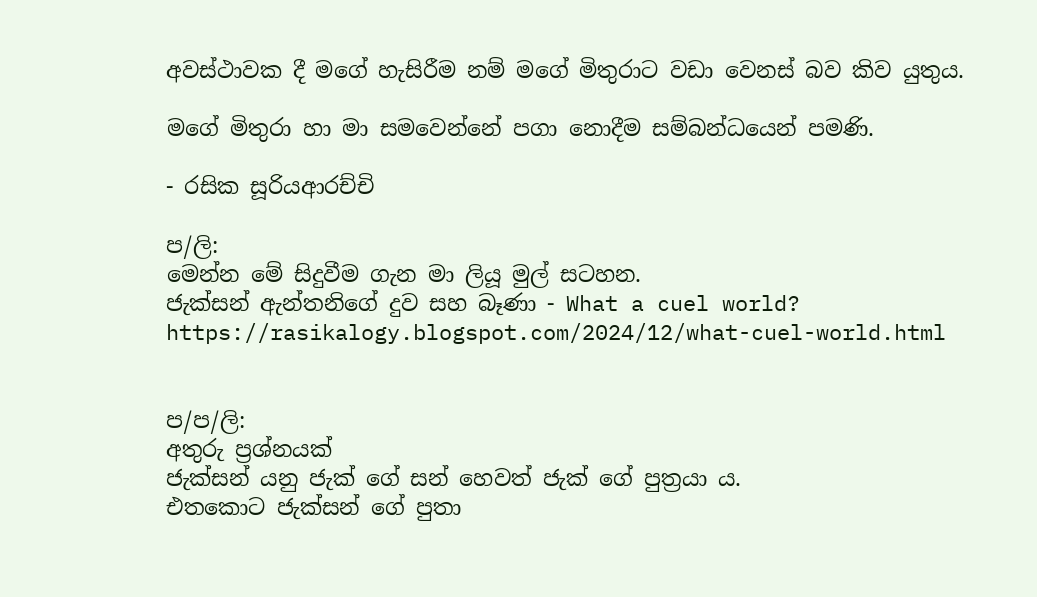අවස්ථාවක දී මගේ හැසිරීම නම් මගේ මිතුරාට වඩා වෙනස් බව කිව යුතුය.

මගේ මිතුරා හා මා සමවෙන්නේ පගා නොදීම සම්බන්ධයෙන් පමණි.

- රසික සූරියආරච්චි

ප/ලි:
මෙන්න මේ සිදුවීම ගැන මා ලියූ මුල් සටහන.
ජැක්සන් ඇන්තනිගේ දුව සහ බෑණා - What a cuel world?
https://rasikalogy.blogspot.com/2024/12/what-cuel-world.html


ප/ප/ලි:
අතුරු ප්‍රශ්නයක්
ජැක්සන් යනු ජැක් ගේ සන් හෙවත් ජැක් ගේ පුත්‍රයා ය.
එතකොට ජැක්සන් ගේ පුතා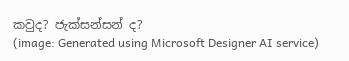කවුද? ජැක්සන්සන් ද?
(image: Generated using Microsoft Designer AI service)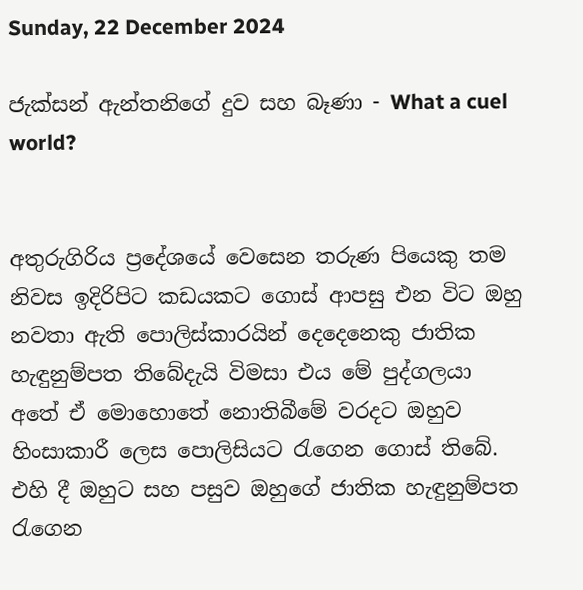Sunday, 22 December 2024

ජැක්සන් ඇන්තනිගේ දුව සහ බෑණා - What a cuel world?


අතුරුගිරිය ප්‍රදේශයේ වෙසෙන තරුණ පියෙකු තම නිවස ඉදිරිපිට කඩයකට ගොස් ආපසු එන විට ඔහු නවතා ඇති පොලිස්කාරයින් දෙදෙනෙකු ජාතික හැඳුනුම්පත තිබේදැයි විමසා එය මේ පුද්ගලයා අතේ ඒ මොහොතේ නොතිබීමේ වරදට ඔහුව හිංසාකාරී ලෙස පොලිසියට රැගෙන ගොස් තිබේ. එහි දී ඔහුට සහ පසුව ඔහුගේ ජාතික හැඳුනුම්පත රැගෙන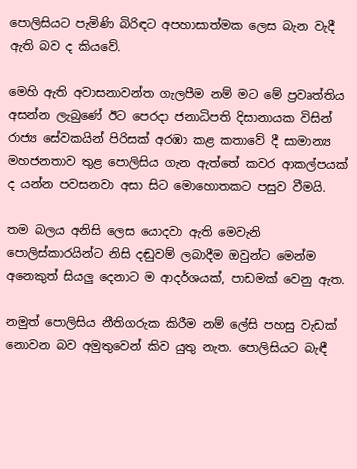පොලිසියට පැමිණි බිරිඳට අපහාසාත්මක ලෙස බැන වැදී ඇති බව ද කියවේ.

මෙහි ඇති අවාසනාවන්ත ගැලපීම නම් මට මේ ප්‍රවෘත්තිය අසන්න ලැබුණේ ඊට පෙරදා ජනාධිපති දිසානායක විසින් රාජ්‍ය සේවකයින් පිරිසක් අරඹා කළ කතාවේ දී සාමාන්‍ය මහජනතාව තුළ පොලිසිය ගැන ඇත්තේ කවර ආකල්පයක් ද යන්න පවසනවා අසා සිට මොහොතකට පසුව වීමයි.

තම බලය අනිසි ලෙස යොදවා ඇති මෙවැනි පොලිස්කාරයින්ට නිසි දඬුවම් ලබාදීම ඔවුන්ට මෙන්ම අනෙකුත් සියලු දෙනාට ම ආදර්ශයක්, පාඩමක් වෙනු ඇත.

නමුත් පොලිසිය නීතිගරුක කිරීම නම් ලේසි පහසු වැඩක් නොවන බව අමුතුවෙන් කිව යුතු නැත. පොලිසියට බැඳී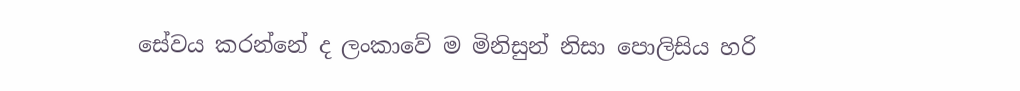සේවය කරන්නේ ද ලංකාවේ ම මිනිසුන් නිසා පොලිසිය හරි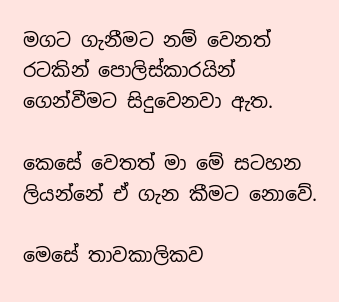මගට ගැනීමට නම් වෙනත් රටකින් පොලිස්කාරයින් ගෙන්වීමට සිදුවෙනවා ඇත.

කෙසේ වෙතත් මා මේ සටහන ලියන්නේ ඒ ගැන කීමට නොවේ.

මෙසේ තාවකාලිකව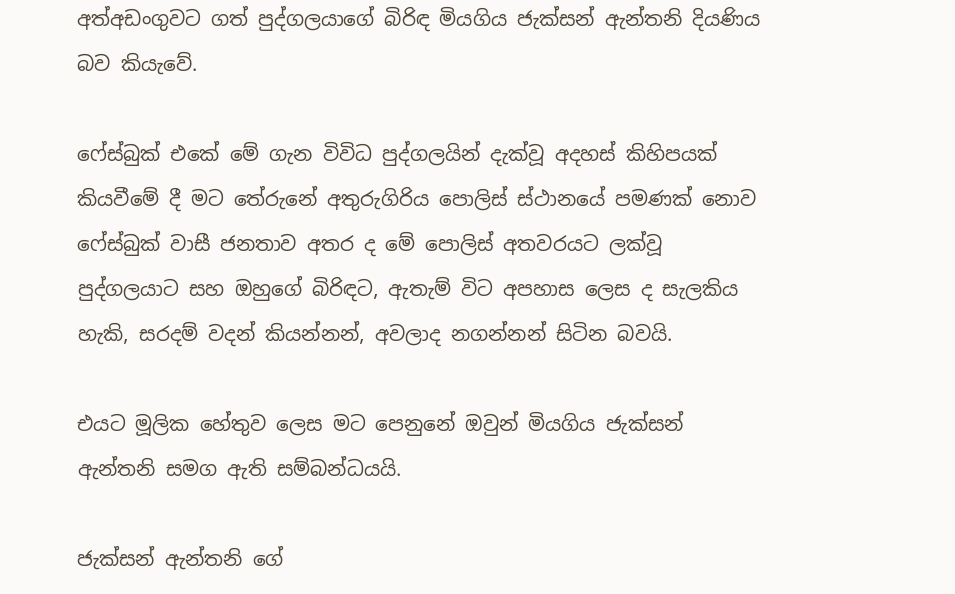අත්අඩංගුවට ගත් පුද්ගලයාගේ බිරිඳ මියගිය ජැක්සන් ඇන්තනි දියණිය බව කියැවේ.

ෆේස්බුක් එකේ මේ ගැන විවිධ පුද්ගලයින් දැක්වූ අදහස් කිහිපයක් කියවීමේ දී මට තේරුනේ අතුරුගිරිය පොලිස් ස්ථානයේ පමණක් නොව ෆේස්බුක් වාසී ජනතාව අතර ද මේ පොලිස් අතවරයට ලක්වූ පුද්ගලයාට සහ ඔහුගේ බිරිඳට, ඇතැම් විට අපහාස ලෙස ද සැලකිය හැකි, සරදම් වදන් කියන්නන්, අවලාද නගන්නන් සිටින බවයි.

එයට මූලික හේතුව ලෙස මට පෙනුනේ ඔවුන් මියගිය ජැක්සන් ඇන්තනි සමග ඇති සම්බන්ධයයි.

ජැක්සන් ඇන්තනි ගේ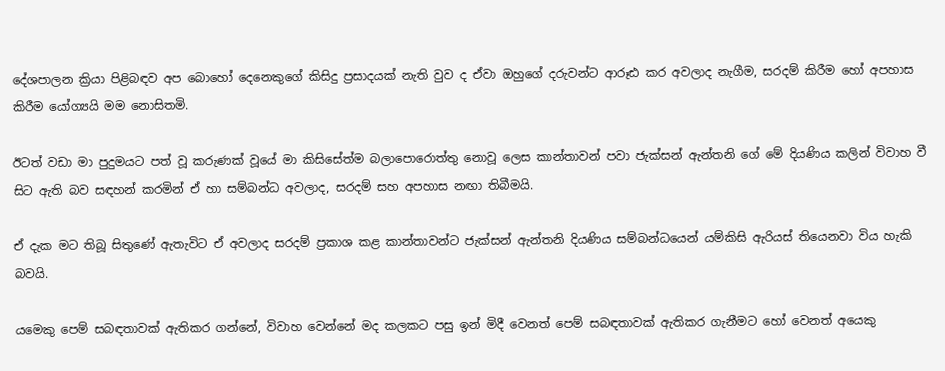දේශපාලන ක්‍රියා පිළිබඳව අප බොහෝ දෙනෙකුගේ කිසිදු ප්‍රසාදයක් නැති වුව ද ඒවා ඔහුගේ දරුවන්ට ආරූඪ කර අවලාද නැගීම, සරදම් කිරීම හෝ අපහාස කිරීම යෝග්‍යයි මම නොසිතමි.

ඊටත් වඩා මා පුදුමයට පත් වූ කරුණක් වූයේ මා කිසිසේත්ම බලාපොරොත්තු නොවූ ලෙස කාන්තාවන් පවා ජැක්සන් ඇන්තනි ගේ මේ දියණිය කලින් විවාහ වී සිට ඇති බව සඳහන් කරමින් ඒ හා සම්බන්ධ අවලාද, සරදම් සහ අපහාස නඟා තිබීමයි.

ඒ දැක මට තිබූ සිතුණේ ඇතැවිට ඒ අවලාද සරදම් ප්‍රකාශ කළ කාන්තාවන්ට ජැක්සන් ඇන්තනි දියණිය සම්බන්ධයෙන් යම්කිසි ඇරියස් තියෙනවා විය හැකි බවයි.

යමෙකු පෙම් සබඳතාවක් ඇතිකර ගන්නේ, විවාහ වෙන්නේ මද කලකට පසු ඉන් මිදී වෙනත් පෙම් සබඳතාවක් ඇතිකර ගැනීමට හෝ වෙනත් අයෙකු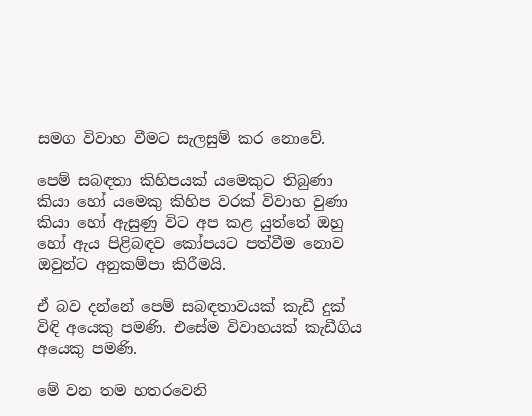සමග විවාහ වීමට සැලසුම් කර නොවේ.

පෙම් සබඳතා කිහිපයක් යමෙකුට තිබුණා කියා හෝ යමෙකු කිහිප වරක් විවාහ වුණා කියා හෝ ඇසුණු විට අප කළ යුත්තේ ඔහු හෝ ඇය පිළිබඳව කෝපයට පත්වීම නොව ඔවුන්ට අනුකම්පා කිරීමයි.

ඒ බව දන්නේ පෙම් සබඳතාවයක් කැඩී දුක් විඳි අයෙකු පමණි. එසේම විවාහයක් කැඩීගිය අයෙකු පමණි.

මේ වන තම හතරවෙනි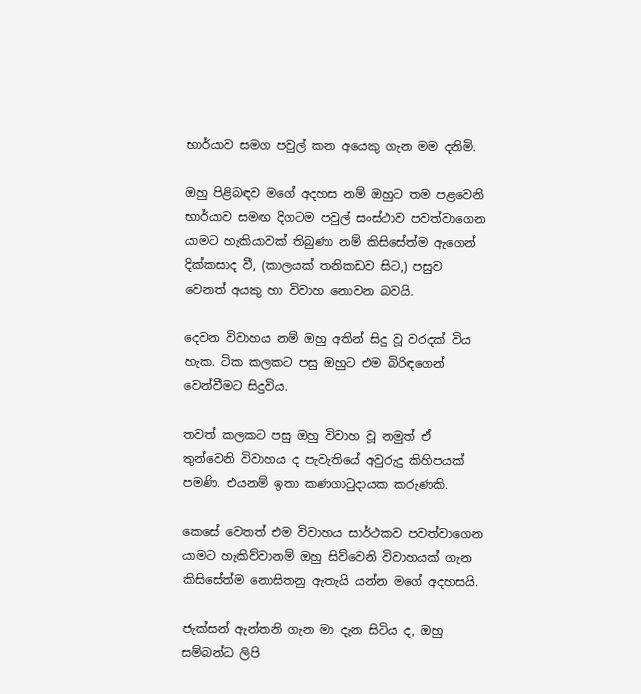භාර්යාව සමග පවුල් කන අයෙකු ගැන මම දනිමි.

ඔහු පිළිබඳව මගේ අදහස නම් ඔහුට තම පළවෙනි භාර්යාව සමඟ දිගටම පවුල් සංස්ථාව පවත්වාගෙන යාමට හැකියාවක් තිබුණා නම් කිසිසේත්ම ඇගෙන් දික්කසාද වී, (කාලයක් තනිකඩව සිට,) පසුව වෙනත් අයකු හා විවාහ නොවන බවයි.

දෙවන විවාහය නම් ඔහු අතින් සිදු වූ වරදක් විය හැක. ටික කලකට පසු ඔහුට එම බිරිඳගෙන් වෙන්වීමට සිදුවිය.

තවත් කලකට පසු ඔහු විවාහ වූ නමුත් ඒ තුන්වෙනි විවාහය ද පැවැතියේ අවුරුදු කිහිපයක් පමණි. එයනම් ඉතා කණගාටුදායක කරුණකි.

කෙසේ වෙතත් එම විවාහය සාර්ථකව පවත්වාගෙන යාමට හැකිව්වානම් ඔහු සිව්වෙනි විවාහයක් ගැන කිසිසේත්ම නොසිතනු ඇතැයි යන්න මගේ අදහසයි.

ජැක්සන් ඇන්තනි ගැන මා දැන සිටිය ද, ඔහු සම්බන්ධ ලිපි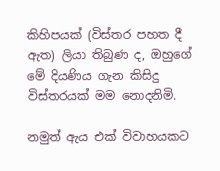කිහිපයක් (විස්තර පහත දී ඇත) ලියා තිබුණ ද, ඔහුගේ මේ දියණිය ගැන කිසිදු විස්තරයක් මම නොදනිමි.

නමුත් ඇය එක් විවාහයකට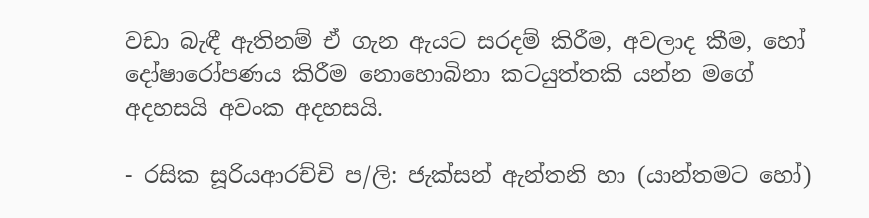වඩා බැඳී ඇතිනම් ඒ ගැන ඇයට සරදම් කිරීම, අවලාද කීම, හෝ දෝෂාරෝපණය කිරීම නොහොබිනා කටයුත්තකි යන්න මගේ අදහසයි අවංක අදහසයි.

- රසික සූරියආරච්චි ප/ලි: ජැක්සන් ඇන්තනි හා (යාන්තමට හෝ)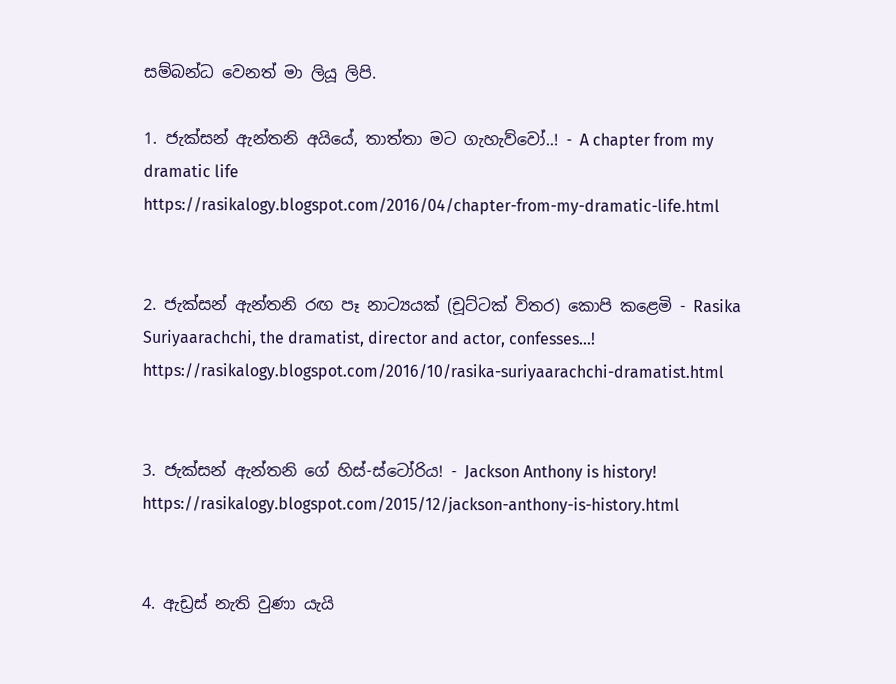සම්බන්ධ වෙනත් මා ලියූ ලිපි.

1. ජැක්සන් ඇන්තනි අයියේ, තාත්තා මට ගැහැව්වෝ..! - A chapter from my dramatic life
https://rasikalogy.blogspot.com/2016/04/chapter-from-my-dramatic-life.html


2. ජැක්සන් ඇන්තනි රඟ පෑ නාට්‍යයක් (චූට්ටක් විතර) කොපි කළෙමි - Rasika Suriyaarachchi, the dramatist, director and actor, confesses...!
https://rasikalogy.blogspot.com/2016/10/rasika-suriyaarachchi-dramatist.html


3. ජැක්සන් ඇන්තනි ගේ හිස්-ස්ටෝරිය! - Jackson Anthony is history!
https://rasikalogy.blogspot.com/2015/12/jackson-anthony-is-history.html


4. ඇඩ්‍රස් නැති වුණා යැයි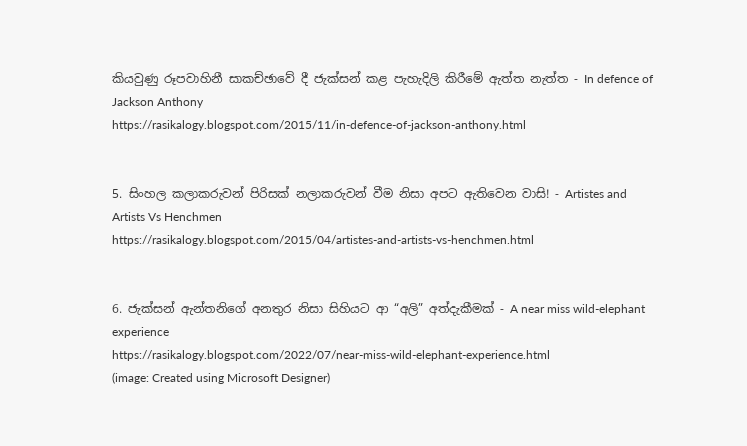කියවුණු රූපවාහිනී සාකච්ඡාවේ දී ජැක්සන් කළ පැහැදිලි කිරීමේ ඇත්ත නැත්ත - In defence of Jackson Anthony
https://rasikalogy.blogspot.com/2015/11/in-defence-of-jackson-anthony.html


5. සිංහල කලාකරුවන් පිරිසක් නලාකරුවන් වීම නිසා අපට ඇතිවෙන වාසි! - Artistes and Artists Vs Henchmen
https://rasikalogy.blogspot.com/2015/04/artistes-and-artists-vs-henchmen.html


6. ජැක්සන් ඇන්තනිගේ අනතුර නිසා සිහියට ආ “අලි” අත්දැකීමක් - A near miss wild-elephant experience
https://rasikalogy.blogspot.com/2022/07/near-miss-wild-elephant-experience.html
(image: Created using Microsoft Designer)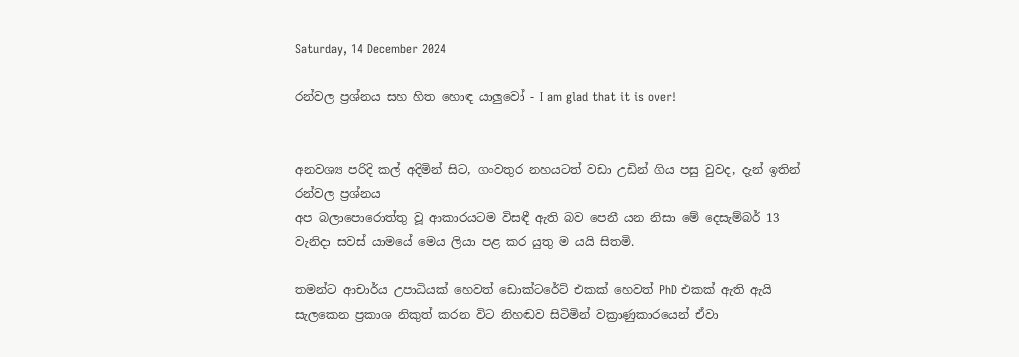Saturday, 14 December 2024

රන්වල ප්‍රශ්නය සහ හිත හොඳ යාලුවෝ - I am glad that it is over!


අනවශ්‍ය පරිදි කල් අදිමින් සිට, ගංවතුර නහයටත් වඩා උඩින් ගිය පසු වුවද, දැන් ඉතින්
රන්වල ප්‍රශ්නය
අප බලාපොරොත්තු වූ ආකාරයටම විසඳී ඇති බව පෙනී යන නිසා මේ දෙසැම්බර් 13 වැනිදා සවස් යාමයේ මෙය ලියා පළ කර යුතු ම යයි සිතමි.

තමන්ට ආචාර්ය උපාධියක් හෙවත් ඩොක්ටරේට් එකක් හෙවත් PhD එකක් ඇති ඇයි සැලකෙන ප්‍රකාශ නිකුත් කරන විට නිහඬව සිටිමින් වක්‍රාණුකාරයෙන් ඒවා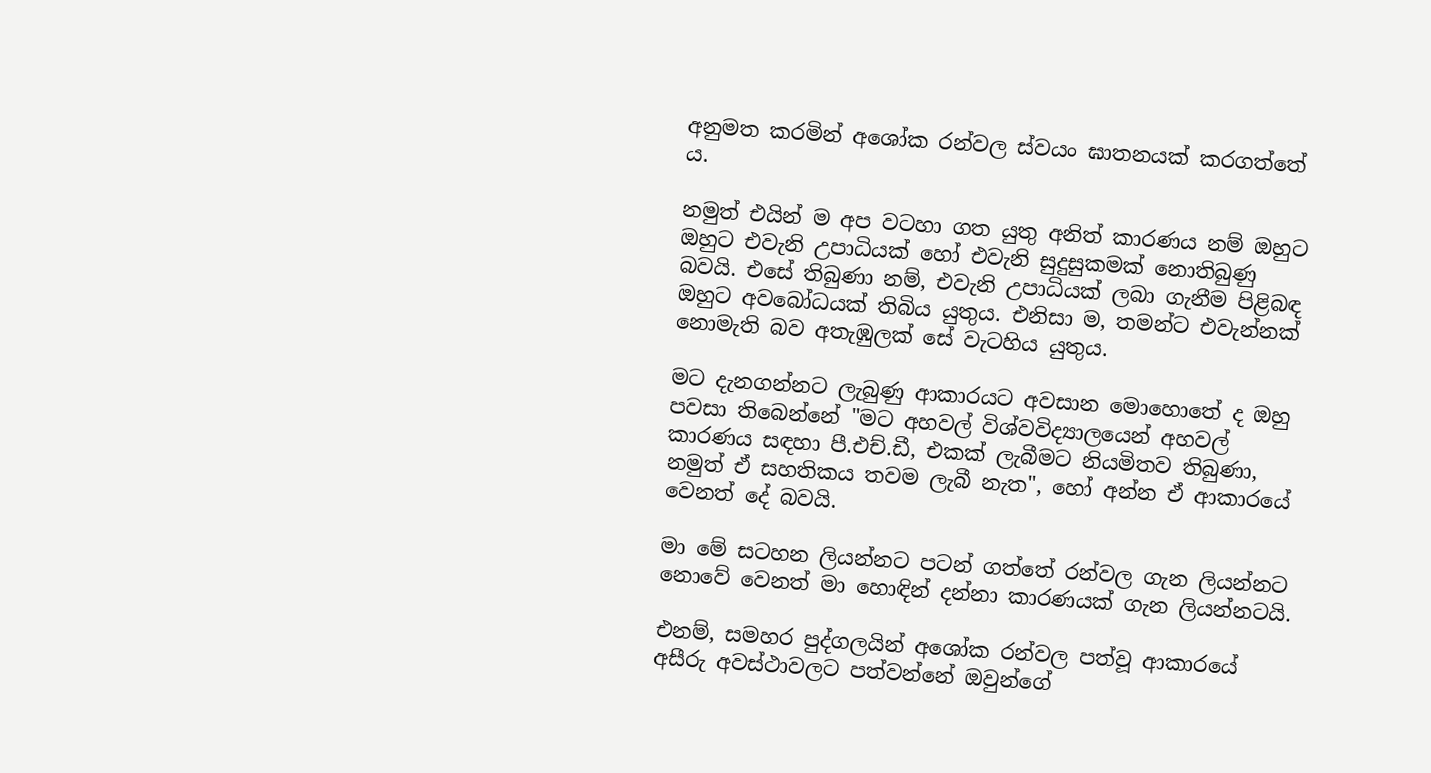අනුමත කරමින් අශෝක රන්වල ස්වයං ඝාතනයක් කරගත්තේ ය.

නමුත් එයින් ම අප වටහා ගත යුතු අනිත් කාරණය නම් ඔහුට ඔහුට එවැනි උපාධියක් හෝ එවැනි සුදුසුකමක් නොතිබුණු බවයි. එසේ තිබුණා නම්, එවැනි උපාධියක් ලබා ගැනීම පිළිබඳ ඔහුට අවබෝධයක් තිබිය යුතුය. එනිසා ම, තමන්ට එවැන්නක් නොමැති බව අතැඹුලක් සේ වැටහිය යුතුය.

මට දැනගන්නට ලැබුණු ආකාරයට අවසාන මොහොතේ ද ඔහු පවසා තිබෙන්නේ "මට අහවල් විශ්වවිද්‍යාලයෙන් අහවල් කාරණය සඳහා පී.එච්.ඩී, එකක් ලැබීමට නියමිතව තිබුණා, නමුත් ඒ සහතිකය තවම ලැබී නැත", හෝ අන්න ඒ ආකාරයේ වෙනත් දේ බවයි.

මා මේ සටහන ලියන්නට පටන් ගත්තේ රන්වල ගැන ලියන්නට නොවේ වෙනත් මා හොඳින් දන්නා කාරණයක් ගැන ලියන්නටයි.

එනම්, සමහර පුද්ගලයින් අශෝක රන්වල පත්වූ ආකාරයේ අසීරු අවස්ථාවලට පත්වන්නේ ඔවුන්ගේ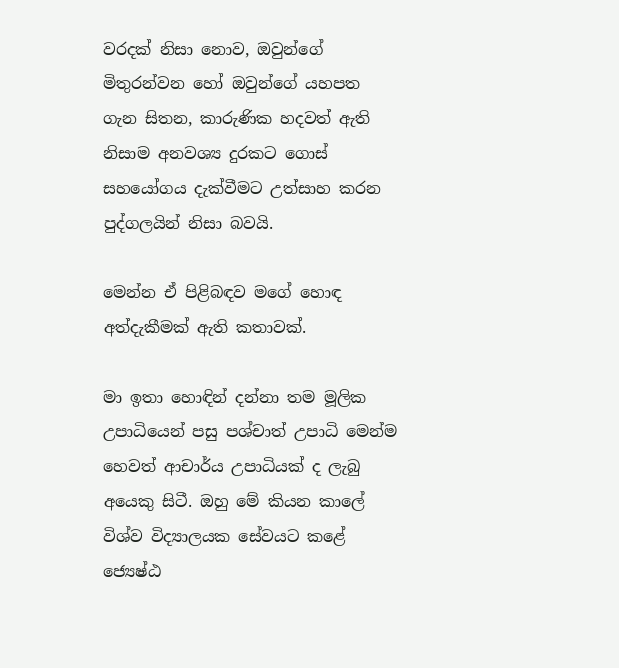වරදක් නිසා නොව, ඔවුන්ගේ මිතුරන්වන හෝ ඔවුන්ගේ යහපත ගැන සිතන, කාරුණික හදවත් ඇති නිසාම අනවශ්‍ය දුරකට ගොස් සහයෝගය දැක්වීමට උත්සාහ කරන පුද්ගලයින් නිසා බවයි.

මෙන්න ඒ පිළිබඳව මගේ හොඳ අත්දැකීමක් ඇති කතාවක්.

මා ඉතා හොඳින් දන්නා තම මූලික උපාධියෙන් පසු පශ්චාත් උපාධි මෙන්ම හෙවත් ආචාර්ය උපාධියක් ද ලැබු අයෙකු සිටී. ඔහු මේ කියන කාලේ විශ්ව විද්‍යාලයක සේවයට කළේ ජ්‍යෙෂ්ඨ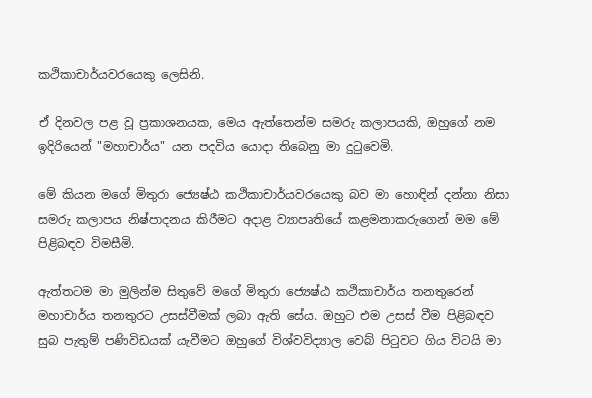කථිකාචාර්යවරයෙකු ලෙසිනි.

ඒ දිනවල පළ වූ ප්‍රකාශනයක, මෙය ඇත්තෙන්ම සමරු කලාපයකි, ඔහුගේ නම ඉදිරියෙන් "මහාචාර්ය" යන පදවිය යොදා තිබෙනු මා දුටුවෙමි.

මේ කියන මගේ මිතුරා ජ්‍යෙෂ්ඨ කථිකාචාර්යවරයෙකු බව මා හොඳින් දන්නා නිසා සමරු කලාපය නිෂ්පාදනය කිරීමට අදාළ ව්‍යාපෘතියේ කළමනාකරුගෙන් මම මේ පිළිබඳව විමසීමි.

ඇත්තටම මා මුලින්ම සිතුවේ මගේ මිතුරා ජ්‍යෙෂ්ඨ කථිකාචාර්ය තනතුරෙන් මහාචාර්ය තනතුරට උසස්වීමක් ලබා ඇති සේය. ඔහුට එම උසස් වීම පිළිබඳව සුබ පැතුම් පණිවිඩයක් යැවීමට ඔහුගේ විශ්වවිද්‍යාල වෙබ් පිටුවට ගිය විටයි මා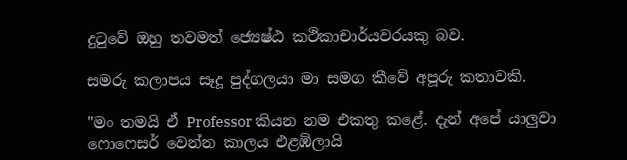දුටුවේ ඔහු තවමත් ජ්‍යෙෂ්ඨ කථිකාචාර්යවරයකු බව.

සමරු කලාපය සෑදූ පුද්ගලයා මා සමග කීවේ අපූරු කතාවකි.

"මං තමයි ඒ Professor කියන නම එකතු කළේ. දැන් අපේ යාලුවා ෆොෆෙසර් වෙන්න කාලය එළඹිලායි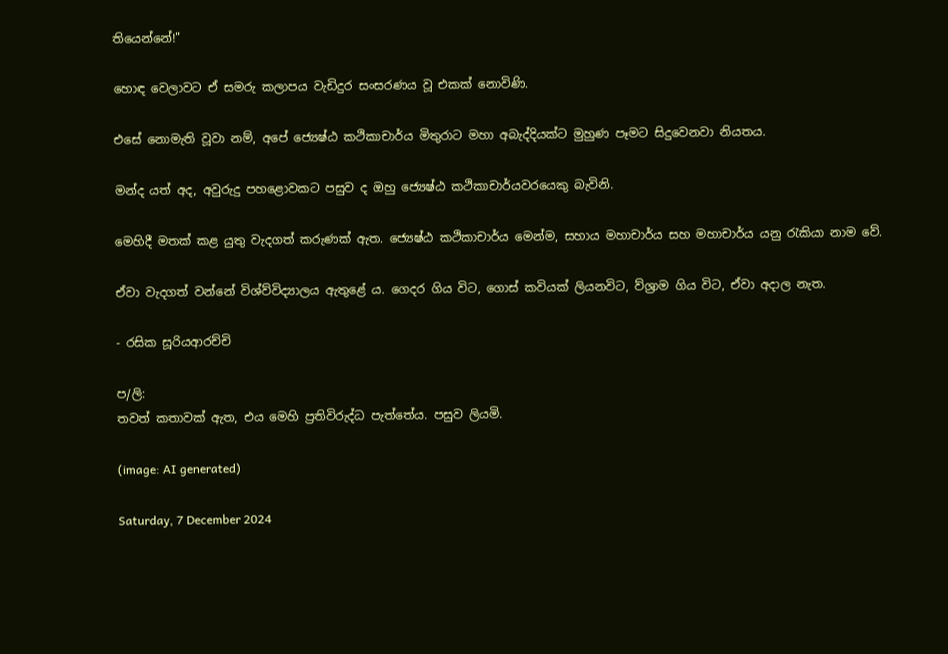තියෙන්නේ!"

හොඳ වෙලාවට ඒ සමරු කලාපය වැඩිදුර සංසරණය වූ එකක් නොවිණි.

එසේ නොමැති වූවා නම්, අපේ ජ්‍යෙෂ්ඨ කථිකාචාර්ය මිතුරාට මහා අබැද්දියක්ට මුහුණ පෑමට සිදුවෙනවා නියතය.

මන්ද යත් අද, අවුරුදු පහළොවකට පසුව ද ඔහු ජ්‍යෙෂ්ඨ කථිකාචාර්යවරයෙකු බැවිනි.

මෙහිදී මතක් කළ යුතු වැදගත් කරුණක් ඇත. ජ්‍යෙෂ්ඨ කථිකාචාර්ය මෙන්ම, සහාය මහාචාර්ය සහ මහාචාර්ය යනු රැකියා නාම වේ.

ඒවා වැදගත් වන්නේ විශ්ව්විද්‍යාලය ඇතුළේ ය. ගෙදර ගිය විට, ගොස් කවියක් ලියනවිට, ව්ශ්‍රාම ගිය විට, ඒවා අදාල නැත.

- රසික සූරියආරච්චි

ප/ලි:
තවත් කතාවක් ඇත, එය මෙහි ප්‍රතිවිරුද්ධ පැත්තේය. පසුව ලියමි.

(image: AI generated)

Saturday, 7 December 2024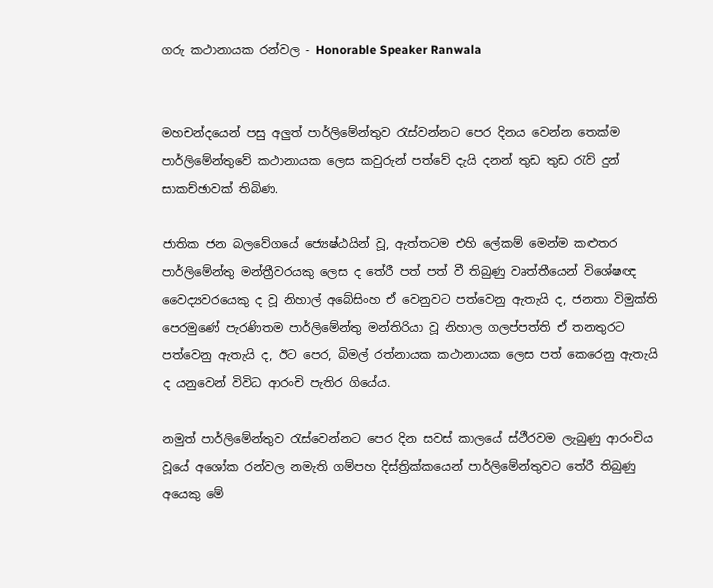ගරු කථානායක රන්වල - Honorable Speaker Ranwala


මහචන්දයෙන් පසු අලුත් පාර්ලිමේන්තුව රැස්වන්නට පෙර දිනය වෙන්න තෙක්ම පාර්ලිමේන්තුවේ කථානායක ලෙස කවුරුන් පත්වේ දැයි දනන් තුඩ තුඩ රැව් දුන් සාකච්ඡාවක් තිබිණ.

ජාතික ජන බලවේගයේ ජ්‍යෙෂ්ඨයින් වූ, ඇත්තටම එහි ලේකම් මෙන්ම කළුතර පාර්ලිමේන්තු මන්ත්‍රීවරයකු ලෙස ද තේරී පත් පත් වී තිබුණු වෘත්තීයෙන් විශේෂඥ වෛද්‍යවරයෙකු ද වූ නිහාල් අබේසිංහ ඒ වෙනුවට පත්වෙනු ඇතැයි ද, ජනතා විමුක්ති පෙරමුණේ පැරණිතම පාර්ලිමේන්තු මන්තිරියා වූ නිහාල ගලප්පත්ති ඒ තනතුරට පත්වෙනු ඇතැයි ද, ඊට පෙර, බිමල් රත්නායක කථානායක ලෙස පත් කෙරෙනු ඇතැයි ද යනුවෙන් විවිධ ආරංචි පැතිර ගියේය.

නමුත් පාර්ලිමේන්තුව රැස්වෙන්නට පෙර දින සවස් කාලයේ ස්ථීරවම ලැබුණු ආරංචිය වූයේ අශෝක රන්වල නමැති ගම්පහ දිස්ත්‍රික්කයෙන් පාර්ලිමේන්තුවට තේරී තිබුණු අයෙකු මේ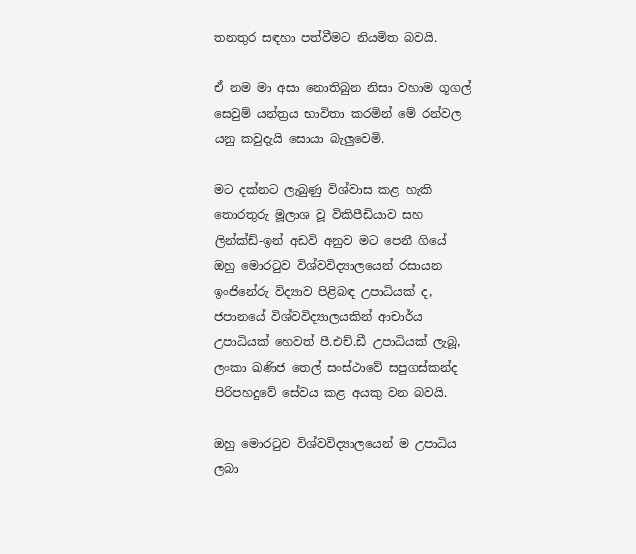තනතුර සඳහා පත්වීමට නියමිත බවයි.

ඒ නම මා අසා නොතිබුන නිසා වහාම ගූගල් සෙවුම් යන්ත්‍රය භාවිතා කරමින් මේ රන්වල යනු කවුදැයි සොයා බැලුවෙමි.

මට දක්නට ලැබුණු විශ්වාස කළ හැකි තොරතුරු මූලාශ වූ විකිපීඩියාව සහ ලින්ක්ඩ්-ඉන් අඩවි අනුව මට පෙනී ගියේ ඔහු මොරටුව විශ්වවිද්‍යාලයෙන් රසායන ඉංජිනේරු විද්‍යාව පිළිබඳ උපාධියක් ද, ජපානයේ විශ්වවිද්‍යාලයකින් ආචාර්ය උපාධියක් හෙවත් පී.එච්.ඩී උපාධියක් ලැබූ, ලංකා ඛණිජ තෙල් සංස්ථාවේ සපුගස්කන්ද පිරිපහදුවේ සේවය කළ අයකු වන බවයි.

ඔහු මොරටුව විශ්වවිද්‍යාලයෙන් ම උපාධිය ලබා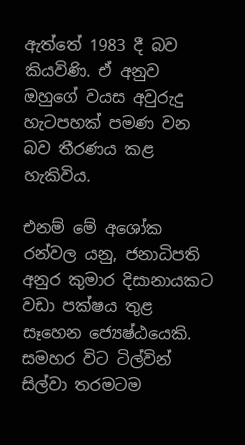ඇත්තේ 1983 දී බව කියවිණි. ඒ අනුව ඔහුගේ වයස අවුරුදු හැටපහක් පමණ වන බව තීරණය කළ හැකිවිය.

එනම් මේ අශෝක රන්වල යනු, ජනාධිපති අනුර කුමාර දිසානායකට වඩා පක්ෂය තුළ සෑහෙන ජ්‍යෙෂ්ඨයෙකි. සමහර විට ටිල්වින් සිල්වා තරමටම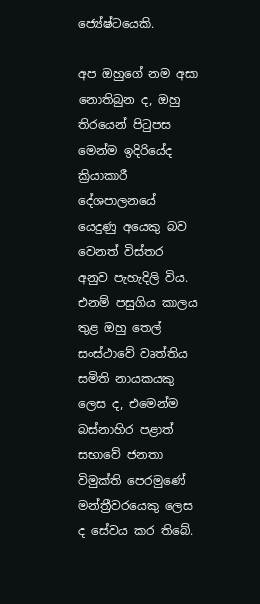ජ්‍යේෂ්ටයෙකි.

අප ඔහුගේ නම අසා නොතිබුන ද, ඔහු තිරයෙන් පිටුපස මෙන්ම ඉදිරියේද ක්‍රියාකාරී දේශපාලනයේ යෙදුණු අයෙකු බව වෙනත් විස්තර අනුව පැහැදිලි විය. එනම් පසුගිය කාලය තුළ ඔහු තෙල් සංස්ථාවේ වෘත්තිය සමිති නායකයකු ලෙස ද, එමෙන්ම බස්නාහිර පළාත් සභාවේ ජනතා විමුක්ති පෙරමුණේ මන්ත්‍රීවරයෙකු ලෙස ද සේවය කර තිබේ.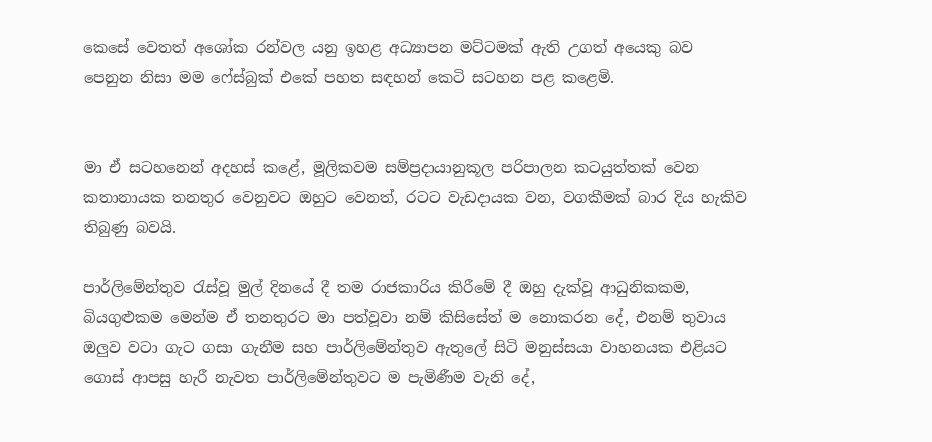කෙසේ වෙතත් අශෝක රන්වල යනු ඉහළ අධ්‍යාපන මට්ටමක් ඇති උගත් අයෙකු බව පෙනුන නිසා මම ෆේස්බුක් එකේ පහත සඳහන් කෙටි සටහන පළ කළෙමි.


මා ඒ සටහනෙන් අදහස් කළේ, මූලිකවම සම්ප්‍රදායානුකූල පරිපාලන කටයුත්තක් වෙන කතානායක තනතුර වෙනුවට ඔහුට වෙනත්, රටට වැඩදායක වන, වගකීමක් බාර දිය හැකිව තිබුණු බවයි.

පාර්ලිමේන්තුව රැස්වූ මුල් දිනයේ දී තම රාජකාරිය කිරීමේ දී ඔහු දැක්වූ ආධුනිකකම, බියගුළුකම මෙන්ම ඒ තනතුරට මා පත්වූවා නම් කිසිසේත් ම නොකරන දේ, එනම් තුවාය ඔලුව වටා ගැට ගසා ගැනීම සහ පාර්ලිමේන්තුව ඇතුලේ සිටි මනුස්සයා වාහනයක එළියට ගොස් ආපසු හැරී නැවත පාර්ලිමේන්තුවට ම පැමිණීම වැනි දේ,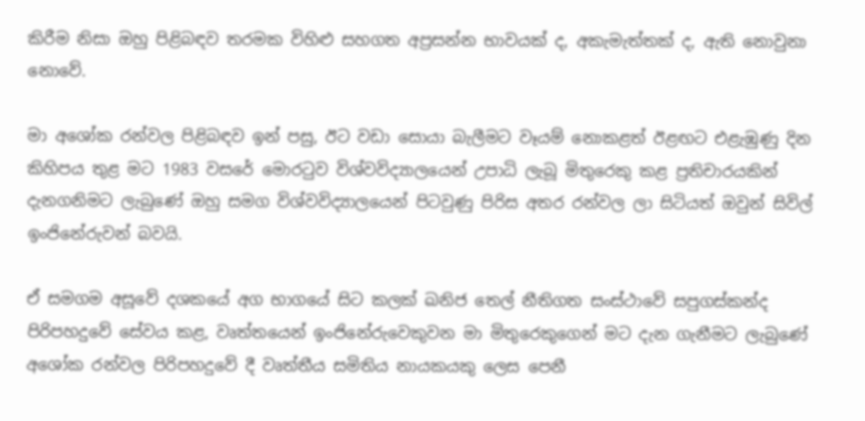කිරීම නිසා ඔහු පිළිබඳව තරමක විහිළු සහගත අප්‍රසන්න භාවයක් ද, අකැමැත්තක් ද, ඇති නොවුනා නොවේ.

මා අශෝක රන්වල පිළිබඳව ඉන් පසු, ඊට වඩා සොයා බැලීමට වෑයම් නොකළත් ඊළඟට එළැඹුණු දින කිහිපය තුළ මට 1983 වසරේ මොරටුව විශ්වවිද්‍යාලයෙන් උපාධි ලැබූ මිතුරෙකු කළ ප්‍රතිචාරයකින් දැනගනිමට ලැබුණේ ඔහු සමග විශ්වවිද්‍යාලයෙන් පිටවුණු පිරිස අතර රන්වල ලා සිටියත් ඔවුන් සිවිල් ඉංජිනේරුවන් බවයි.

ඒ සමගම අසූවේ දශකයේ අග භාගයේ සිට කලක් ඛනිජ තෙල් නීතිගත සංස්ථාවේ සපුගස්කන්ද පිරිපහදුවේ සේවය කළ, වෘත්තයෙන් ඉංජිනේරුවෙකුවන මා මිතුරෙකුගෙන් මට දැන ගැනීමට ලැබුණේ අශෝක රන්වල පිරිපහදුවේ දී වෘත්තීය සමිතිය නායකයකු ලෙස පෙනී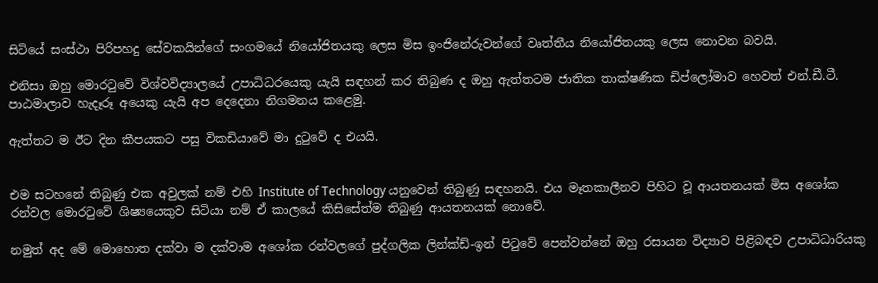සිටියේ සංස්ථා පිරිපහදු සේවකයින්ගේ සංගමයේ නියෝජිතයකු ලෙස මිස ඉංජිනේරුවන්ගේ වෘත්තීය නියෝජිතයකු ලෙස නොවන බවයි.

එනිසා ඔහු මොරටුවේ විශ්වවිද්‍යාලයේ උපාධිධරයෙකු යැයි සඳහන් කර තිබුණ ද ඔහු ඇත්තටම ජාතික තාක්ෂණික ඩිප්ලෝමාව හෙවත් එන්.ඩී.ටී. පාඨමාලාව හැදෑරූ අයෙකු යැයි අප දෙදෙනා නිගමනය කළෙමු.

ඇත්තට ම ඊට දින කීපයකට පසු විකඩියාවේ මා දුටුවේ ද එයයි.


එම සටහනේ තිබුණු එක අවුලක් නම් එහි Institute of Technology යනුවෙන් තිබුණු සඳහනයි. එය මෑතකාලීනව පිහිට වූ ආයතනයක් මිස අශෝක රන්වල මොරටුවේ ශිෂ්‍යයෙකුව සිටියා නම් ඒ කාලයේ කිසිසේත්ම තිබුණු ආයතනයක් නොවේ.

නමුත් අද මේ මොහොත දක්වා ම දක්වාම අශෝක රන්වලගේ පුද්ගලික ලින්ක්ඩ්-ඉන් පිටුවේ පෙන්වන්නේ ඔහු රසායන විද්‍යාව පිළිබඳව උපාධිධාරියකු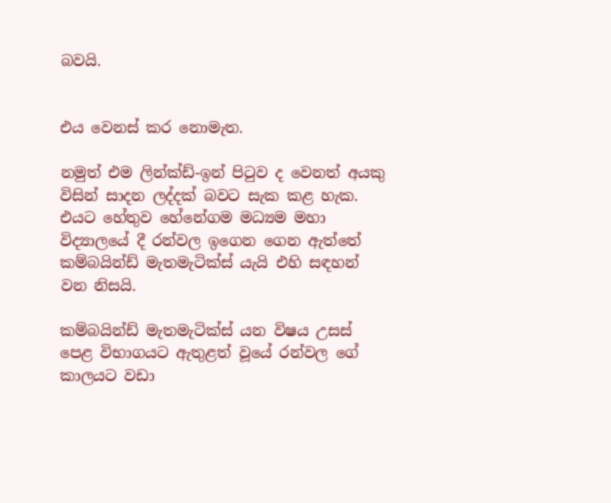බවයි.


එය වෙනස් කර නොමැත.

නමුත් එම ලින්ක්ඩ්-ඉන් පිටුව ද වෙනත් අයකු විසින් සාදන ලද්දක් බවට සැක කළ හැක. එයට හේතුව හේනේගම මධ්‍යම මහා විද්‍යාලයේ දී රන්වල ඉගෙන ගෙන ඇත්තේ කම්බයින්ඩ් මැතමැටික්ස් යැයි එහි සඳහන් වන නිසයි.

කම්බයින්ඩ් මැතමැටික්ස් යන විෂය උසස් පෙළ විභාගයට ඇතුළත් වූයේ රන්වල ගේ කාලයට වඩා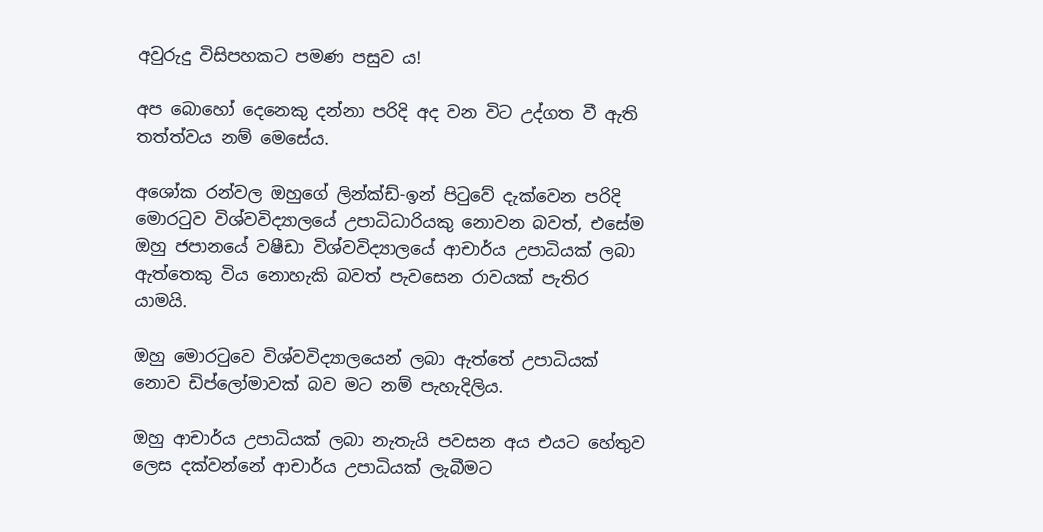අවුරුදු විසිපහකට පමණ පසුව ය!

අප බොහෝ දෙනෙකු දන්නා පරිදි අද වන විට උද්ගත වී ඇති තත්ත්වය නම් මෙසේය.

අශෝක රන්වල ඔහුගේ ලින්ක්ඩ්-ඉන් පිටුවේ දැක්වෙන පරිදි මොරටුව විශ්වවිද්‍යාලයේ උපාධිධාරියකු නොවන බවත්, එසේම ඔහු ජපානයේ වෂීඩා විශ්වවිද්‍යාලයේ ආචාර්ය උපාධියක් ලබා ඇත්තෙකු විය නොහැකි බවත් පැවසෙන රාවයක් පැතිර යාමයි.

ඔහු මොරටුවෙ විශ්වවිද්‍යාලයෙන් ලබා ඇත්තේ උපාධියක් නොව ඩිප්ලෝමාවක් බව මට නම් පැහැදිලිය.

ඔහු ආචාර්ය උපාධියක් ලබා නැතැයි පවසන අය එයට හේතුව ලෙස දක්වන්නේ ආචාර්ය උපාධියක් ලැබීමට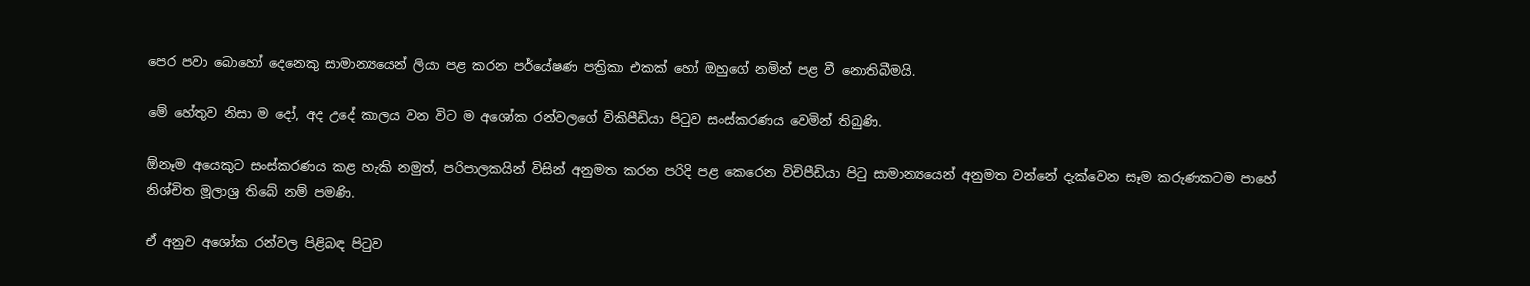පෙර පවා බොහෝ දෙනෙකු සාමාන්‍යයෙන් ලියා පළ කරන පර්යේෂණ පත්‍රිකා එකක් හෝ ඔහුගේ නමින් පළ වී නොතිබීමයි.

මේ හේතුව නිසා ම දෝ, අද උදේ කාලය වන විට ම අශෝක රන්වලගේ විකිපීඩියා පිටුව සංස්කරණය වෙමින් තිබුණි.

ඕනෑම අයෙකුට සංස්කරණය කළ හැකි නමුත්, පරිපාලකයින් විසින් අනුමත කරන පරිදි පළ කෙරෙන විචිපීඩියා පිටු සාමාන්‍යයෙන් අනුමත වන්නේ දැක්වෙන සෑම කරුණකටම පාහේ නිශ්චිත මූලාශ්‍ර තිබේ නම් පමණි.

ඒ අනුව අශෝක රන්වල පිළිබඳ පිටුව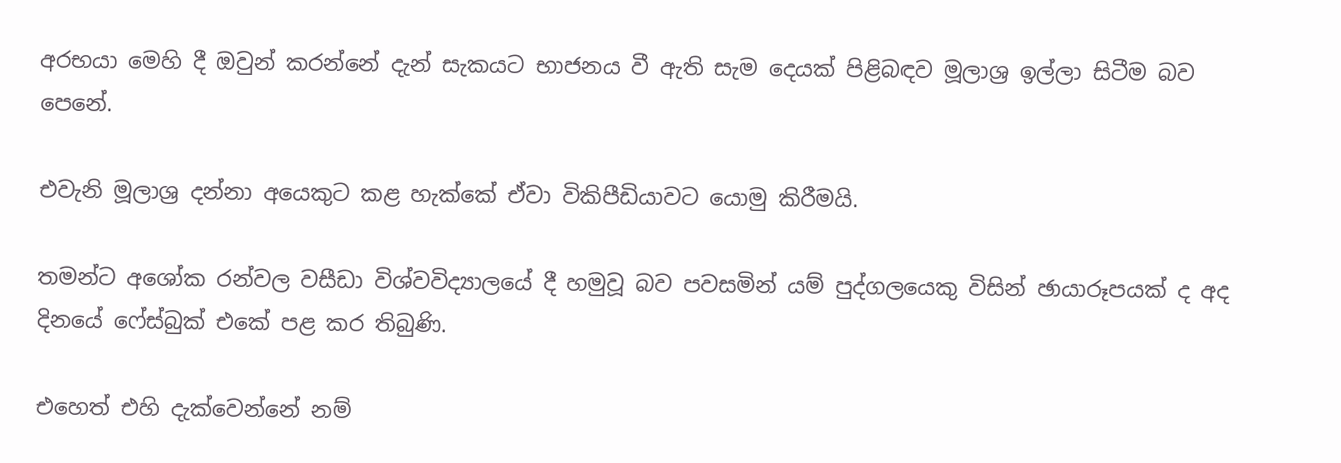අරභයා මෙහි දී ඔවුන් කරන්නේ දැන් සැකයට භාජනය වී ඇති සැම දෙයක් පිළිබඳව මූලාශ්‍ර ඉල්ලා සිටීම බව පෙනේ.

එවැනි මූලාශ්‍ර දන්නා අයෙකුට කළ හැක්කේ ඒවා විකිපීඩියාවට යොමු කිරීමයි.

තමන්ට අශෝක රන්වල වසීඩා විශ්වවිද්‍යාලයේ දී හමුවූ බව පවසමින් යම් පුද්ගලයෙකු විසින් ඡායාරූපයක් ද අද දිනයේ ෆේස්බුක් එකේ පළ කර තිබුණි.

එහෙත් එහි දැක්වෙන්නේ නම්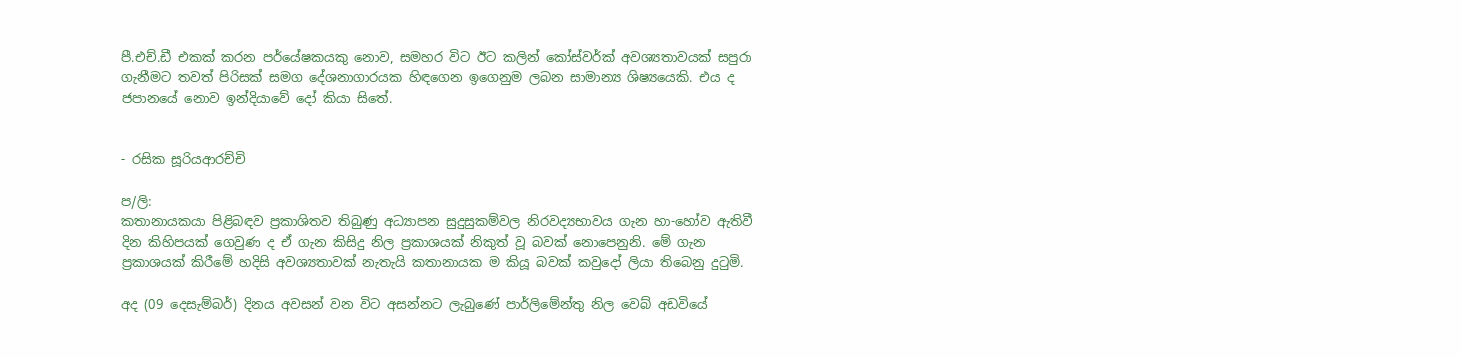පී.එච්.ඩී එකක් කරන පර්යේෂකයකු නොව, සමහර විට ඊට කලින් කෝස්වර්ක් අවශ්‍යතාවයක් සපුරා ගැනීමට තවත් පිරිසක් සමග දේශනාගාරයක හිඳගෙන ඉගෙනුම ලබන සාමාන්‍ය ශිෂ්‍යයෙකි. එය ද ජපානයේ නොව ඉන්දියාවේ දෝ කියා සිතේ.


- රසික සූරියආරච්චි

ප/ලි:
කතානායකයා පිළිබඳව ප්‍රකාශිතව තිබුණු අධ්‍යාපන සුදුසුකම්වල නිරවද්‍යභාවය ගැන හා-හෝව ඇතිවී දින කිහිපයක් ගෙවුණ ද ඒ ගැන කිසිදු නිල ප්‍රකාශයක් නිකුත් වූ බවක් නොපෙනුනි. මේ ගැන ප්‍රකාශයක් කිරීමේ හදිසි අවශ්‍යතාවක් නැතැයි කතානායක ම කියූ බවක් කවුදෝ ලියා තිබෙනු දුටුමි.

අද (09 දෙසැම්බර්) දිනය අවසන් වන විට අසන්නට ලැබුණේ පාර්ලිමේන්තු නිල වෙබ් අඩවියේ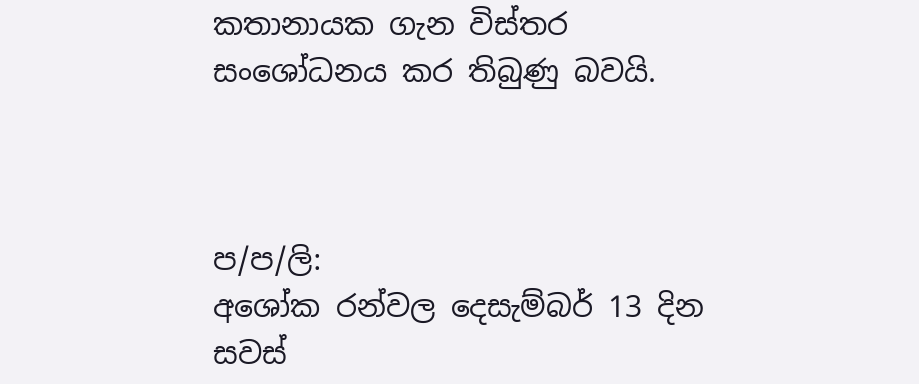කතානායක ගැන විස්තර සංශෝධනය කර තිබුණු බවයි.



ප/ප/ලි:
අශෝක රන්වල දෙසැම්බර් 13 දින සවස්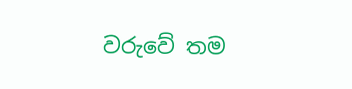වරුවේ තම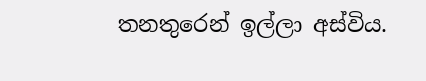තනතුරෙන් ඉල්ලා අස්විය.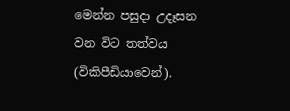මෙන්න පසුදා උදෑසන වන විට තත්වය (විකිපීඩියාවෙන්).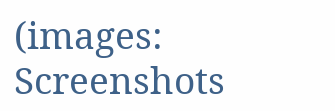(images: Screenshots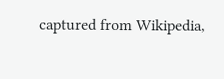captured from Wikipedia,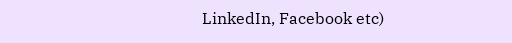LinkedIn, Facebook etc)